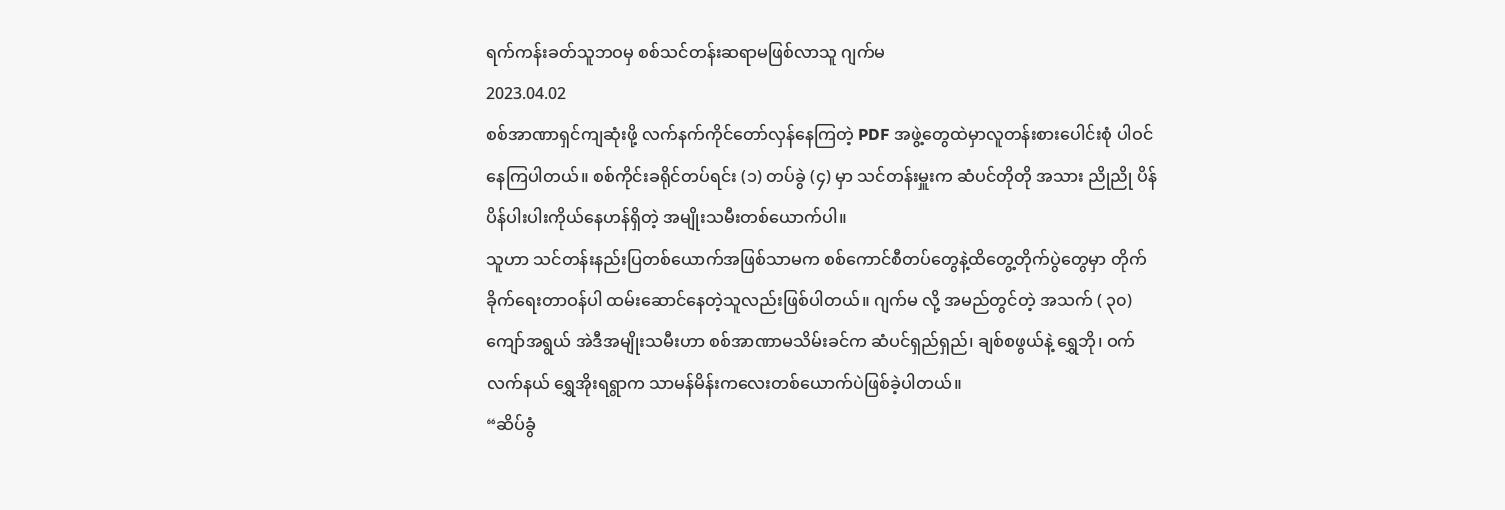ရက်ကန်းခတ်သူဘဝမှ စစ်သင်တန်းဆရာမဖြစ်လာသူ ဂျက်မ
2023.04.02
စစ်အာဏာရှင်ကျဆုံးဖို့ လက်နက်ကိုင်တော်လှန်နေကြတဲ့ PDF အဖွဲ့တွေထဲမှာလူတန်းစားပေါင်းစုံ ပါဝင်နေကြပါတယ်။ စစ်ကိုင်းခရိုင်တပ်ရင်း (၁) တပ်ခွဲ (၄) မှာ သင်တန်းမှူးက ဆံပင်တိုတို အသား ညိုညို ပိန်ပိန်ပါးပါးကိုယ်နေဟန်ရှိတဲ့ အမျိုးသမီးတစ်ယောက်ပါ။
သူဟာ သင်တန်းနည်းပြတစ်ယောက်အဖြစ်သာမက စစ်ကောင်စီတပ်တွေနဲ့ထိတွေ့တိုက်ပွဲတွေမှာ တိုက်ခိုက်ရေးတာဝန်ပါ ထမ်းဆောင်နေတဲ့သူလည်းဖြစ်ပါတယ်။ ဂျက်မ လို့ အမည်တွင်တဲ့ အသက် ( ၃၀) ကျော်အရွယ် အဲဒီအမျိုးသမီးဟာ စစ်အာဏာမသိမ်းခင်က ဆံပင်ရှည်ရှည်၊ ချစ်စဖွယ်နဲ့ ရွှေဘို၊ ဝက်လက်နယ် ရွှေအိုးရရွာက သာမန်မိန်းကလေးတစ်ယောက်ပဲဖြစ်ခဲ့ပါတယ်။
“ဆိပ်ခွံ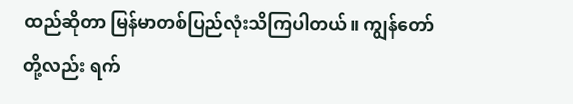ထည်ဆိုတာ မြန်မာတစ်ပြည်လုံးသိကြပါတယ်။ ကျွန်တော်တို့လည်း ရက်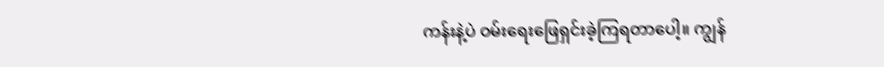ကန်းနဲ့ပဲ ဝမ်းရေးဖြေရှင်းခဲ့ကြရတာပေါ့။ ကျွန်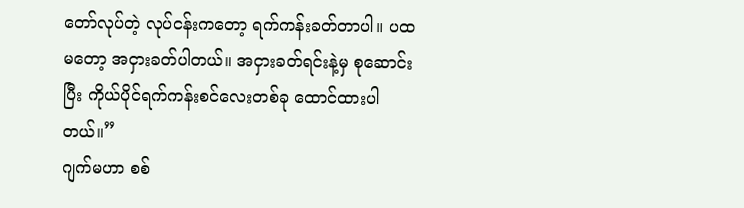တော်လုပ်တဲ့ လုပ်ငန်းကတော့ ရက်ကန်းခတ်တာပါ။ ပထမတော့ အငှားခတ်ပါတယ်။ အငှားခတ်ရင်းနဲ့မှ စုဆောင်းပြီး ကိုယ်ပိုင်ရက်ကန်းစင်လေးတစ်ခု ထောင်ထားပါတယ်။”
ဂျက်မဟာ စစ်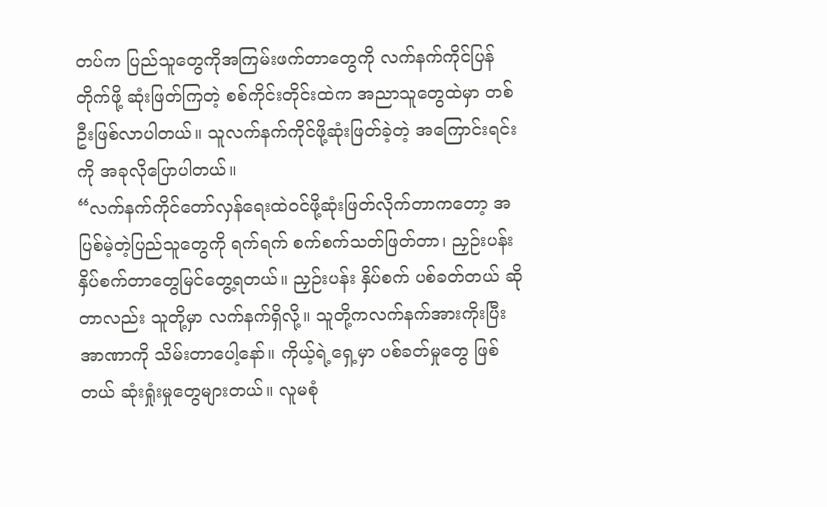တပ်က ပြည်သူတွေကိုအကြမ်းဖက်တာတွေကို လက်နက်ကိုင်ပြန်တိုက်ဖို့ ဆုံးဖြတ်ကြတဲ့ စစ်ကိုင်းတိုင်းထဲက အညာသူတွေထဲမှာ တစ်ဦးဖြစ်လာပါတယ်။ သူလက်နက်ကိုင်ဖို့ဆုံးဖြတ်ခဲ့တဲ့ အကြောင်းရင်းကို အခုလိုပြောပါတယ်။
“လက်နက်ကိုင်တော်လှန်ရေးထဲဝင်ဖို့ဆုံးဖြတ်လိုက်တာကတော့ အပြစ်မဲ့တဲ့ပြည်သူတွေကို ရက်ရက် စက်စက်သတ်ဖြတ်တာ၊ ညှဉ်းပန်းနှိပ်စက်တာတွေမြင်တွေ့ရတယ်။ ညှဉ်းပန်း နှိပ်စက် ပစ်ခတ်တယ် ဆိုတာလည်း သူတို့မှာ လက်နက်ရှိလို့။ သူတို့ကလက်နက်အားကိုးပြီး အာဏာကို သိမ်းတာပေါ့နော်။ ကိုယ့်ရဲ့ရှေ့မှာ ပစ်ခတ်မှုတွေ ဖြစ်တယ် ဆုံးရှုံးမှုတွေများတယ်။ လူမစုံ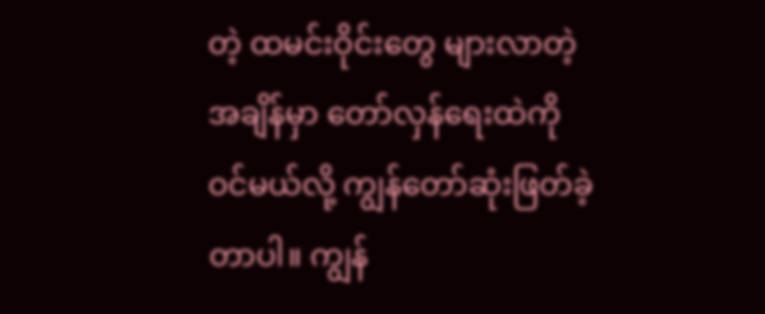တဲ့ ထမင်းဝိုင်းတွေ များလာတဲ့အချိန်မှာ တော်လှန်ရေးထဲကို ဝင်မယ်လို့ ကျွန်တော်ဆုံးဖြတ်ခဲ့တာပါ။ ကျွန်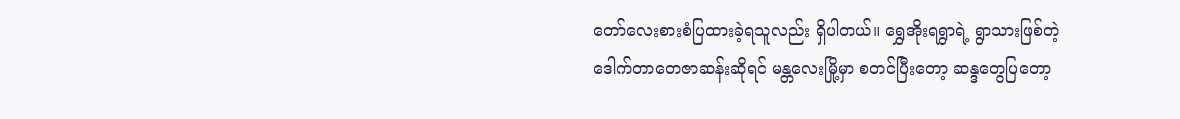တော်လေးစားစံပြထားခဲ့ရသူလည်း ရှိပါတယ်။ ရွှေအိုးရရွာရဲ့ ရွာသားဖြစ်တဲ့ ဒေါက်တာတေဇာဆန်းဆိုရင် မန္တလေးမြို့မှာ စတင်ပြီးတော့ ဆန္ဒတွေပြတော့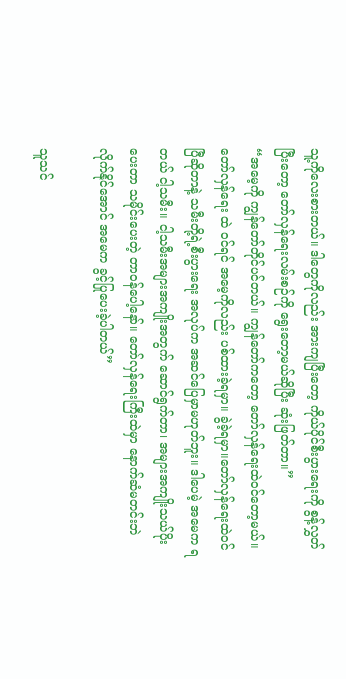သူ့ကိုလေးစားတယ်။ ဒါတွေကိုလည်း အားကျပြီးတော့ ကိုယ်ပိုင်စီးပွားရေးကို စွန့်လွှတ်ပြီးတော့ တော်လှန်ရေးလမ်းစဉ်ကို ရွေးတော့မယ်ဆိုပြီး ဆုံးဖြတ်တာ။”
“အမေ့ကို ကျွန်တော်တိုင်ပင်တယ်။ ကျွန်တော်ကတော့ တော်လှန်ရေးထဲဝင်တော့မယ်။ တော်လှန်ရေး ထဲ ဝင်ရင် အမေ့ကိုလည်း ပစ်ထားခဲ့ရမှာ။ ခွဲခဲ့ရမှာ။တော်လှန်ရေးထဲဝင်ပြီဆိုတာနဲ့ သမီးတို့ရဲ့စီးပွားရေး အလုပ်က အဆင်ပြေမှာမဟုတ်ဘူး။ ဒါပေမဲ့ အမေက ရတယ် ငါ့သမီး။ ငါ့သမီးအများအကျိုးအတွက် ဆောင်ရွက်တာ၊ အများအကျိုးသယ်ပိုးပေးတာ သမိုင်းပေးတဲ့ တာဝန်ပေါ့နော်။ တော်လှန်ရေးကြီးထဲမှာ နောက်ဆံမတင်းဘဲ လိုက်နိုင်အောင် အမေက ခွင့်ပြုပေးခဲ့ပါတယ်”

သူသင်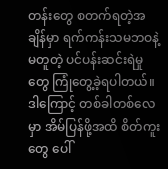တန်းတွေ စတက်ရတဲ့အချိန်မှာ ရက်ကန်းသမဘဝနဲ့ မတူတဲ့ ပင်ပန်းဆင်းရဲမှုတွေ ကြုံတွေ့ခဲ့ရပါတယ်။ ဒါကြောင့် တစ်ခါတစ်လေမှာ အိမ်ပြန်ဖို့အထိ စိတ်ကူးတွေ ပေါ်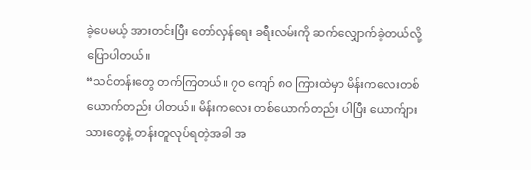ခဲ့ပေမယ့် အားတင်းပြီး တော်လှန်ရေး ခရီးလမ်းကို ဆက်လျှောက်ခဲ့တယ်လို့ပြောပါတယ်။
“သင်တန်းတွေ တက်ကြတယ်။ ၇ဝ ကျော် ၈ဝ ကြားထဲမှာ မိန်းကလေးတစ်ယောက်တည်း ပါတယ်။ မိန်းကလေး တစ်ယောက်တည်း ပါပြီး ယောက်ျားသားတွေနဲ့ တန်းတူလုပ်ရတဲ့အခါ အ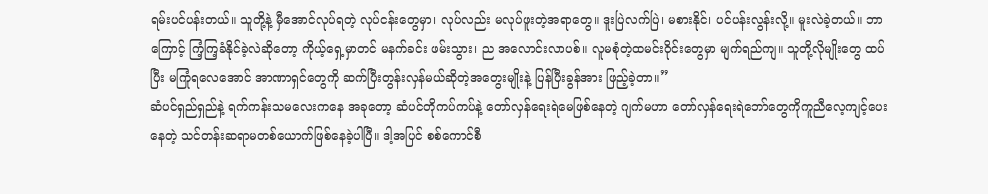ရမ်းပင်ပန်းတယ်။ သူတို့နဲ့ မှီအောင်လုပ်ရတဲ့ လုပ်ငန်းတွေမှာ၊ လုပ်လည်း မလုပ်ဖူးတဲ့အရာတွေ။ ဒူးပြဲလက်ပြဲ၊ မစားနိုင်၊ ပင်ပန်းလွန်းလို့။ မူးလဲခဲ့တယ်။ ဘာကြောင့် ကြံ့ကြ့ခံနိုင်ခဲ့လဲဆိုတော့ ကိုယ့်ရှေ့မှာတင် မနက်ခင်း ဖမ်းသွား၊ ည အလောင်းလာပစ်။ လူမစုံတဲ့ထမင်းဝိုင်းတွေမှာ မျက်ရည်ကျ။ သူတို့လိုမျိုးတွေ ထပ်ပြီး မကြုံရလေအောင် အာဏာရှင်တွေကို ဆက်ပြီးတွန်းလှန်မယ်ဆိုတဲ့အတွေးမျိုးနဲ့ ပြန်ပြီးခွန်အား ဖြည့်ခဲ့တာ။”
ဆံပင်ရှည်ရှည်နဲ့ ရက်ကန်းသမလေးကနေ အခုတော့ ဆံပင်တိုကပ်ကပ်နဲ့ တော်လှန်ရေးရဲမေဖြစ်နေတဲ့ ဂျက်မဟာ တော်လှန်ရေးရဲဘော်တွေကိုကူညီလေ့ကျင့်ပေးနေတဲ့ သင်တန်းဆရာမတစ်ယောက်ဖြစ်နေခဲ့ပါပြီ။ ဒါ့အပြင် စစ်ကောင်စီ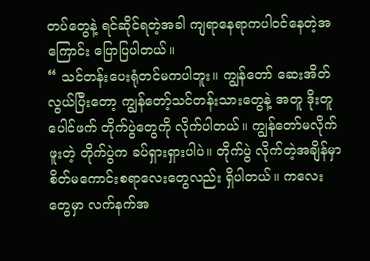တပ်တွေနဲ့ ရင်ဆိုင်ရတဲ့အခါ ကျရာနေရာကပါဝင်နေတဲ့အကြောင်း ပြောပြပါတယ်။
“ သင်တန်းပေးရုံတင်မကပါဘူး။ ကျွန်တော် ဆေးအိတ်လွယ်ပြီးတော့ ကျွန်တော့်သင်တန်းသားတွေနဲ့ အတူ ဒိုးတူပေါင်ဖက် တိုက်ပွဲတွေကို လိုက်ပါတယ်။ ကျွန်တော်မလိုက်ဖူးတဲ့ တိုက်ပွဲက ခပ်ရှားရှားပါပဲ။ တိုက်ပွဲ လိုက်တဲ့အချိန်မှာ စိတ်မကောင်းစရာလေးတွေလည်း ရှိပါတယ်။ ကလေးတွေမှာ လက်နက်အ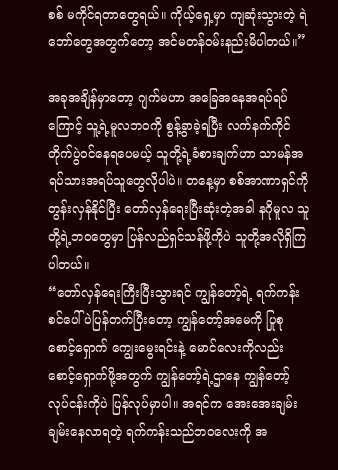စစ် မကိုင်ရတာတွေရယ်။ ကိုယ့်ရှေ့မှာ ကျဆုံးသွားတဲ့ ရဲဘော်တွေအတွက်တော့ အင်မတန်ဝမ်းနည်းမိပါတယ်။”

အခုအချိန်မှာတော့ ဂျက်မဟာ အခြေအနေအရပ်ရပ်ကြောင့် သူ့ရဲ့မူလဘဝကို စွန့်ခွာခဲ့ရပြီး လက်နက်ကိုင် တိုက်ပွဲဝင်နေရပေမယ့် သူတို့ရဲ့ခံစားချက်ဟာ သာမန်အရပ်သားအရပ်သူတွေလိုပါပဲ။ တနေ့မှာ စစ်အာဏာရှင်ကို တွန်းလှန်နိုင်ပြီး တော်လှန်ရေးပြီးဆုံးတဲ့အခါ နဂိုမူလ သူတို့ရဲ့ဘဝတွေမှာ ပြန်လည်ရှင်သန်ဖို့ကိုပဲ သူတို့အလိုရှိကြပါတယ်။
“တော်လှန်ရေးကြီးပြီးသွားရင် ကျွန်တော့်ရဲ့ ရက်ကန်းစင်ပေါ်ပဲပြန်တက်ပြီးတော့ ကျွန်တော့်အမေကို ပြုစု စောင့်ရှောက် ကျွေးမွေးရင်းနဲ့ မောင်လေးကိုလည်း စောင့်ရှောက်ဖို့အတွက် ကျွန်တော့်ရဲ့ဌာနေ ကျွန်တော့် လုပ်ငန်းကိုပဲ ပြန်လုပ်မှာပါ။ အရင်က အေးအေးချမ်းချမ်းနေလာရတဲ့ ရက်ကန်းသည်ဘဝလေးကို အ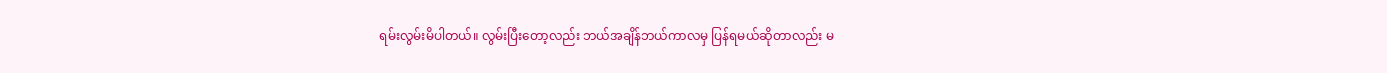ရမ်းလွမ်းမိပါတယ်။ လွမ်းပြီးတော့လည်း ဘယ်အချိန်ဘယ်ကာလမှ ပြန်ရမယ်ဆိုတာလည်း မ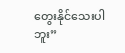တွေးနိုင်သေးပါဘူး”